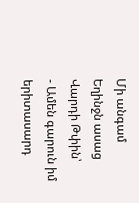Մի անգամ Եղինջն ասաց Վարդի Թփին՝
- Ամեն գարուն իմ երիտասարդ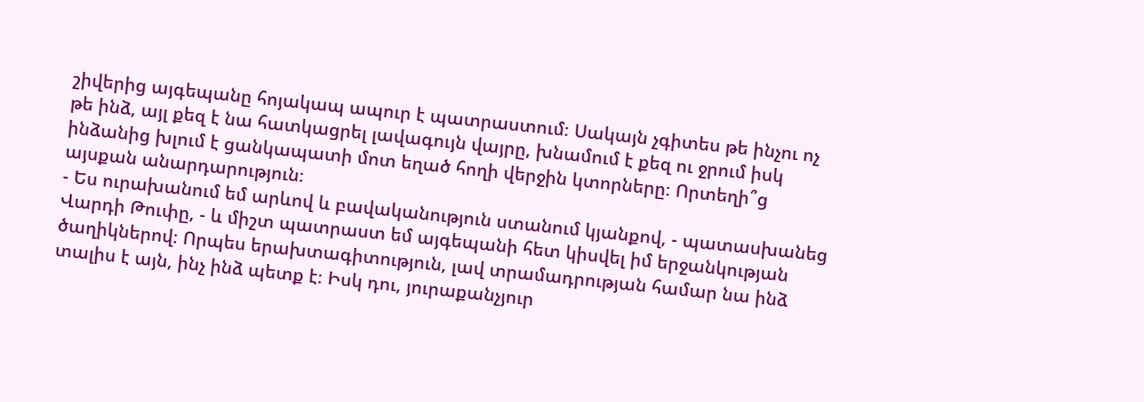շիվերից այգեպանը հոյակապ ապուր է պատրաստում։ Սակայն չգիտես թե ինչու ոչ թե ինձ, այլ քեզ է նա հատկացրել լավագույն վայրը, խնամում է քեզ ու ջրում իսկ ինձանից խլում է ցանկապատի մոտ եղած հողի վերջին կտորները։ Որտեղի՞ց այսքան անարդարություն։
- Ես ուրախանում եմ արևով և բավականություն ստանում կյանքով, - պատասխանեց Վարդի Թուփը, - և միշտ պատրաստ եմ այգեպանի հետ կիսվել իմ երջանկության ծաղիկներով։ Որպես երախտագիտություն, լավ տրամադրության համար նա ինձ տալիս է այն, ինչ ինձ պետք է։ Իսկ դու, յուրաքանչյուր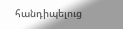հանդիպելուց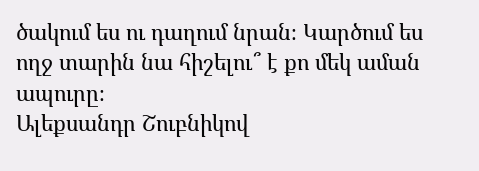ծակում ես ու դաղում նրան։ Կարծում ես ողջ տարին նա հիշելու՞ է քո մեկ աման ապուրը։
Ալեքսանդր Շուբնիկով